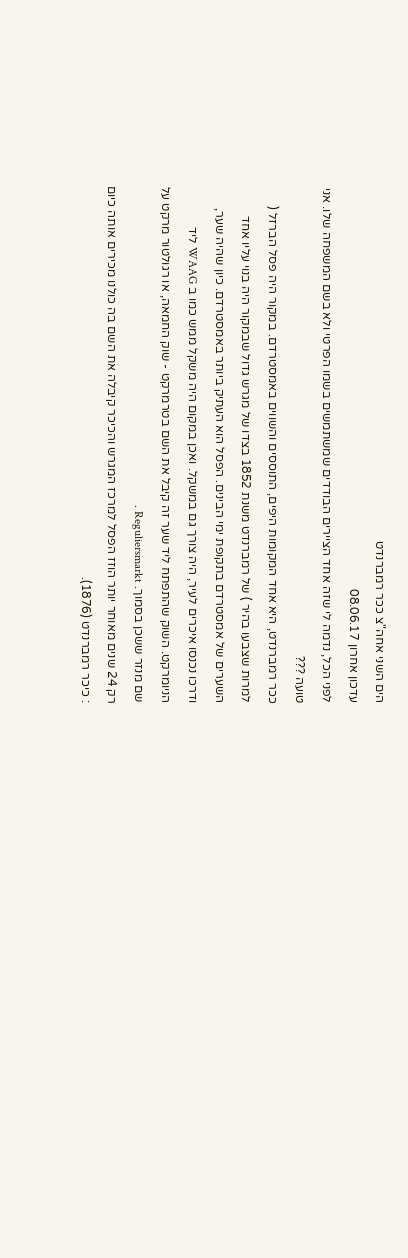הים השני אחה"צ ככר רמברנדט
עדכון אחרון 08.06.17
לפני הכל, נדמה לי שזה אחד הציירים הבודדים שמשתמשים בשמו הפרטי ולא בשם המשפחה שלו. אני טועה ???
ככר רמברנדט, היא אחד המקומות היפים, התוססים והשווים באמסטרדם. במקור היה פסל הברזל ( למרות שצבעו בהיר ) של רמברנדט משנת 1852 בצדו של מגרש גדול שבמקור היה בנוי עליו אחד השערים של אמסטרדם בתקופת ימי הבינים. הפסל הוא העתיק ביותר באמסטרדם. כיון שהיה שער, ודרכו נכנסו איכרים לעיר, היה צורך גם במשקל. ואכן במקום היה משקל ממש כמו ב WAAG ליד הניומרקט. השוק שהתפתח ליד שער זה קיבל את השם בטרמרקט - שוק החמאה, או רגולטור מרקט על שם מנזר ששכן בסמוך. Reguliersmarkt .
רק 24 שנים מאוחר יותר הוזז הפסל למרכז המגרש והכיכר קיבלה את השם בה כולנו מכירים אותה כיום : כיכר רמברנדט (1876).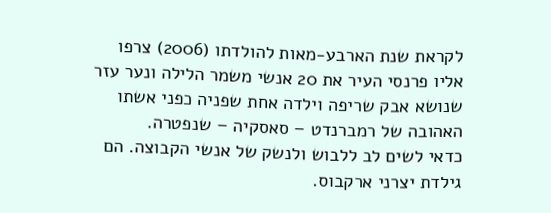לקראת שנת הארבע-מאות להולדתו (2006) צרפו אליו פרנסי העיר את 20 אנשי משמר הלילה ונער עזר שנושא אבק שריפה וילדה אחת שפניה כפני אשתו האהובה של רמברנדט – סאסקיה – שנפטרה.
כדאי לשים לב ללבוש ולנשק של אנשי הקבוצה. הם גילדת יצרני ארקבוס.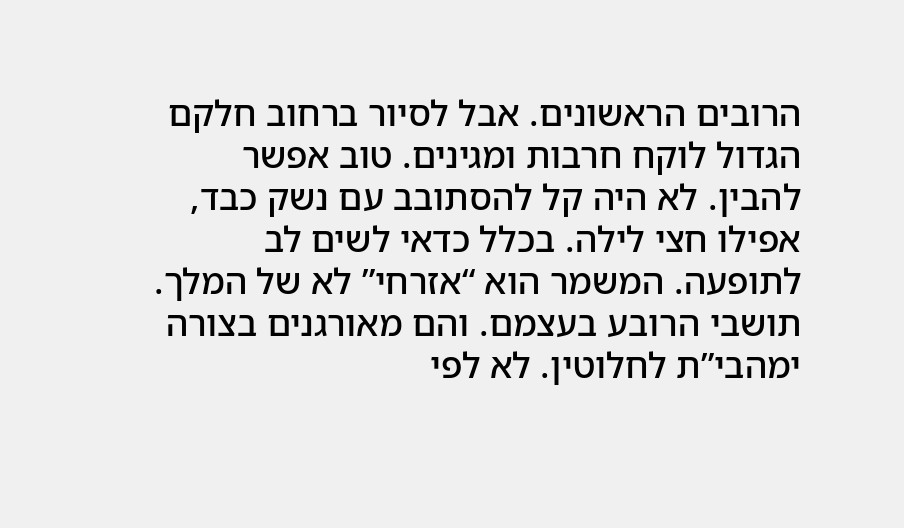הרובים הראשונים. אבל לסיור ברחוב חלקם הגדול לוקח חרבות ומגינים. טוב אפשר להבין. לא היה קל להסתובב עם נשק כבד, אפילו חצי לילה. בכלל כדאי לשים לב לתופעה. המשמר הוא “אזרחי” לא של המלך. תושבי הרובע בעצמם. והם מאורגנים בצורה ימהבי”ת לחלוטין. לא לפי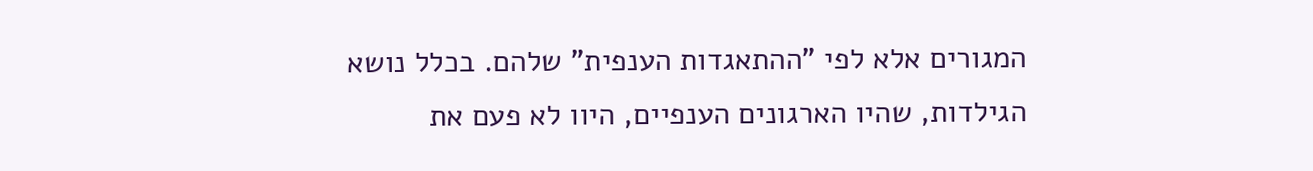המגורים אלא לפי "ההתאגדות הענפית" שלהם. בכלל נושא הגילדות, שהיו הארגונים הענפיים, היוו לא פעם את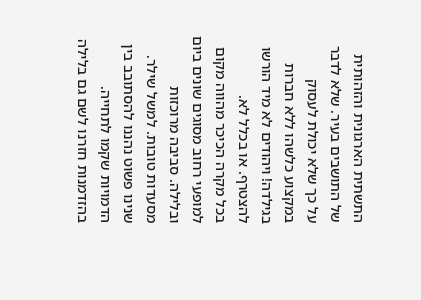התשתית הארגונית והזהותית של התושבים בעיר. שלא לדבר על כך שלא יכולת לעסוק במקצוע כלשהו ללא חברות בגילדה! ויהודים לא מיד הורשו להצטרף. או בכלל לא.
בכל מקרה הכיכר מהווה מקום למופעי רחוב מסוגים שונים ביום ובלילה. סביבה מרוכזות מסעדות טובות. למשל שילר.
שנינו פשוט נהננו להסתובב בין הדמויות שקמו לתחייה.
בהזדמנות חזרנו לשם גם בלילה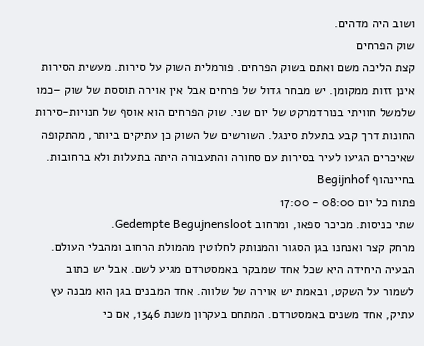ושוב היה מדהים.
שוק הפרחים
קצת הליכה משם ואתם בשוק הפרחים. פורמלית השוק על סירות. מעשית הסירות אינן זזות ממקומן. יש מבחר גדול של פרחים אבל אין אוירה תוססת של שוק –כמו שלמשל חוויתי בנורדמרקט של יום שני. שוק הפרחים הוא אוסף של חנויות-סירות החונות דרך קבע בתעלת סינגל. השורשים של השוק כן עתיקים ביותר, מהתקופה שאיכרים הגיעו לעיר בסירות עם סחורה והתעבורה היתה בתעלות ולא ברחובות.
בחיינהוף Begijnhof
פתוח כל יום 08:00 - 17:00
שתי כניסות. מכיכר ספאו, ומרחוב Gedempte Begujnensloot.
מרחק קצר ואנחנו בגן הסגור והמנותק לחלוטין מהמולת הרחוב ומהבלי העולם. הבעיה היחידה היא שכל אחד שמבקר באמסטרדם מגיע לשם. אבל יש כתוב לשמור על השקט, ובאמת יש אוירה של שלווה. אחד המבנים בגן הוא מבנה עץ עתיק, אחד משנים באמסטרדם. המתחם בעקרון משנת 1346, אם כי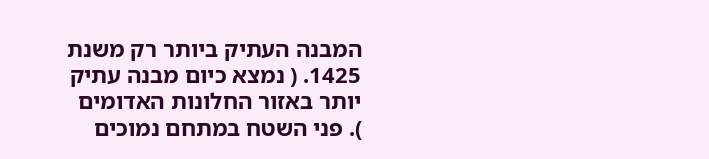המבנה העתיק ביותר רק משנת 1425. ( נמצא כיום מבנה עתיק יותר באזור החלונות האדומים ). פני השטח במתחם נמוכים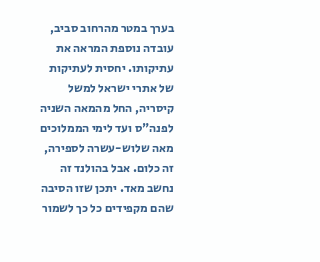בערך במטר מהרחוב סביב, עובדה נוספת המראה את עתיקותו. יחסית לעתיקות של אתרי ישראל למשל קיסריה, החל מהמאה השניה לפנה"ס ועד לימי הממלוכים מאה שלוש-עשרה לספירה, זה כלום. אבל בהולנד זה נחשב מאד. יתכן שזו הסיבה שהם מקפידים כל כך לשמור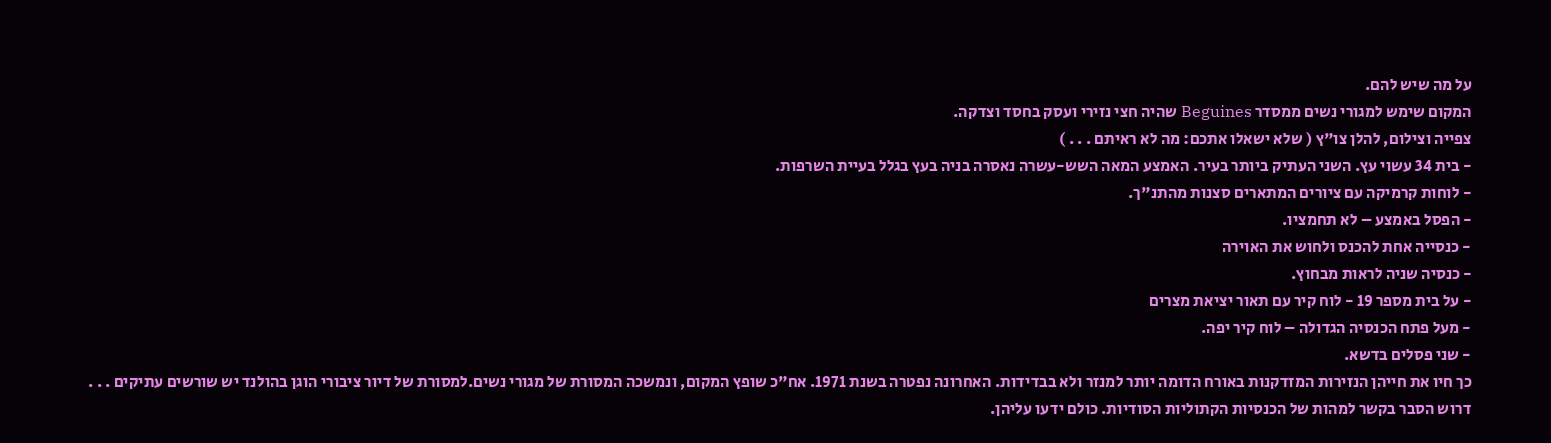על מה שיש להם.
המקום שימש למגורי נשים ממסדר Beguines שהיה חצי נזירי ועסק בחסד וצדקה.
צפייה וצילום, להלן צו"ץ ( שלא ישאלו אתכם: מה לא ראיתם . . . )
- בית 34 עשוי עץ. השני העתיק ביותר בעיר. האמצע המאה השש-עשרה נאסרה בניה בעץ בגלל בעיית השרפות.
- לוחות קרמיקה עם ציורים המתארים סצנות מהתנ"ך.
- הפסל באמצע – לא תחמציו.
- כנסייה אחת להכנס ולחוש את האוירה
- כנסיה שניה לראות מבחוץ.
- על בית מספר 19 - לוח קיר עם תאור יציאת מצרים
- מעל פתח הכנסיה הגדולה – לוח קיר יפה.
- שני פסלים בדשא.
כך חיו את חייהן הנזירות המזדקנות באורח הדומה יותר למנזר ולא בבדידות. האחרונה נפטרה בשנת 1971. אח"כ שופץ המקום, ונמשכה המסורת של מגורי נשים.למסורת של דיור ציבורי הוגן בהולנד יש שורשים עתיקים . . .
דרוש הסבר בקשר למהות של הכנסיות הקתוליות הסודיות. כולם ידעו עליהן.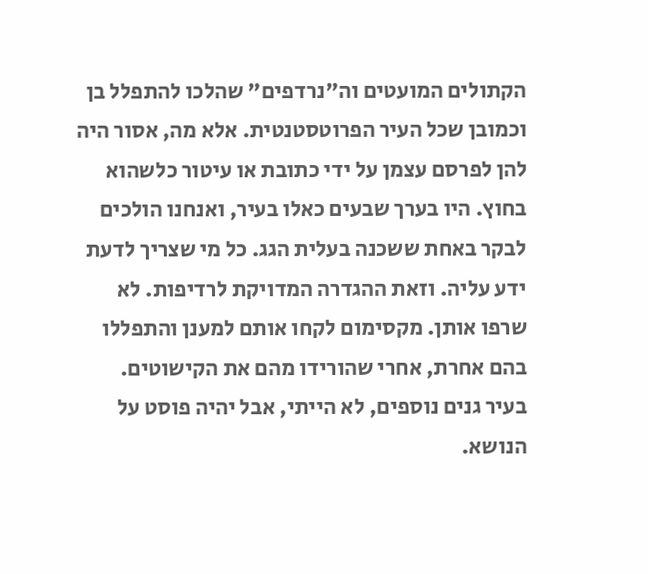הקתולים המועטים וה"נרדפים" שהלכו להתפלל בן וכמובן שכל העיר הפרוטסטנטית. אלא מה, אסור היה להן לפרסם עצמן על ידי כתובת או עיטור כלשהוא בחוץ. היו בערך שבעים כאלו בעיר, ואנחנו הולכים לבקר באחת ששכנה בעלית הגג. כל מי שצריך לדעת ידע עליה. וזאת ההגדרה המדויקת לרדיפות. לא שרפו אותן. מקסימום לקחו אותם למענן והתפללו בהם אחרת, אחרי שהורידו מהם את הקישוטים.
בעיר גנים נוספים, לא הייתי, אבל יהיה פוסט על הנושא.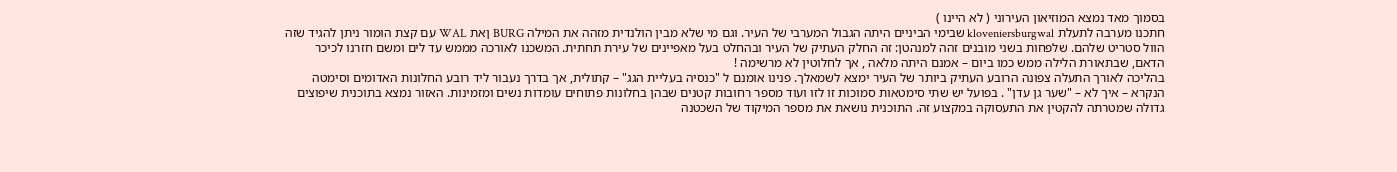בסמוך מאד נמצא המוזיאון העירוני ( לא היינו )
חתכנו מערבה לתעלת kloveniersburgwal שבימי הביניים היתה הגבול המערבי של העיר. וגם מי שלא מבין הולנדית מזהה את המילה BURG ןאת WAL עם קצת הומור ניתן להגיד שזה הוול סטריט שלהם. שלפחות בשני מובנים זהה למנהטן: זה החלק העתיק של העיר ובהחלט בעל מאפיינים של עירת תחתית. המשכנו לאורכה מממש עד לים ומשם חזרנו לכיכר הדאם, שבתאורת הלילה ממש כמו ביום – אמנם היתה מלאה , אך לחלוטין לא מרשימה !
בהליכה לאורך התעלה צפונה הרובע העתיק ביותר של העיר ימצא לשמאלך. פנינו אומנם ל "כנסיה בעליית הגג" – קתולית, אך בדרך נעבור ליד רובע החלונות האדומים וסימטה הנקרא – איך לא – "שער גן עדן" . בפועל יש שתי סימטאות סמוכות זו לזו ועוד מספר רחובות קטנים שבהן בחלונות פתוחים עומדות נשים ומזמינות. האזור נמצא בתוכנית שיפוצים גדולה שמטרתה להקטין את התעסוקה במקצוע זה. התוכנית נושאת את מספר המיקוד של השכטנה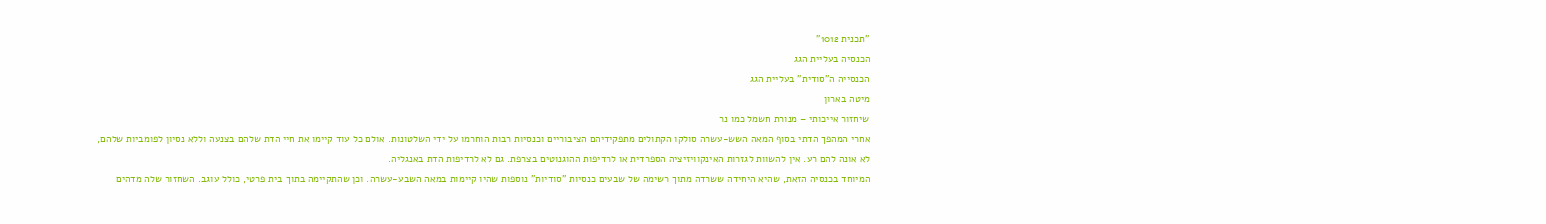"תכנית 1012"
הכנסיה בעליית הגג
הכנסייה ה”סודית” בעליית הגג
מיטה בארון
שיחזור אייכותי – מנורת חשמל כמו נר
אחרי המהפך הדתי בסוף המאה השש-עשרה סולקו הקתולים מתפקידיהם הציבוריים וכנסיות רבות הוחרמו על ידי השלטונות. אולם כל עוד קיימו את חיי הדת שלהם בצנעה וללא נסיון לפומביות שלהם, לא אונה להם רע. אין להשוות לגזרות האינקוויזיציה הספרדית או לרדיפות ההוגנוטים בצרפת. גם לא לרדיפות הדת באנגליה.
המיוחד בכנסיה הזאת, שהיא היחידה ששרדה מתוך רשימה של שבעים כנסיות "סודיות" נוספות שהיו קיימות במאה השבע-עשרה. וכן שהתקיימה בתוך בית פרטי, כולל עוגב. השחזור שלה מדהים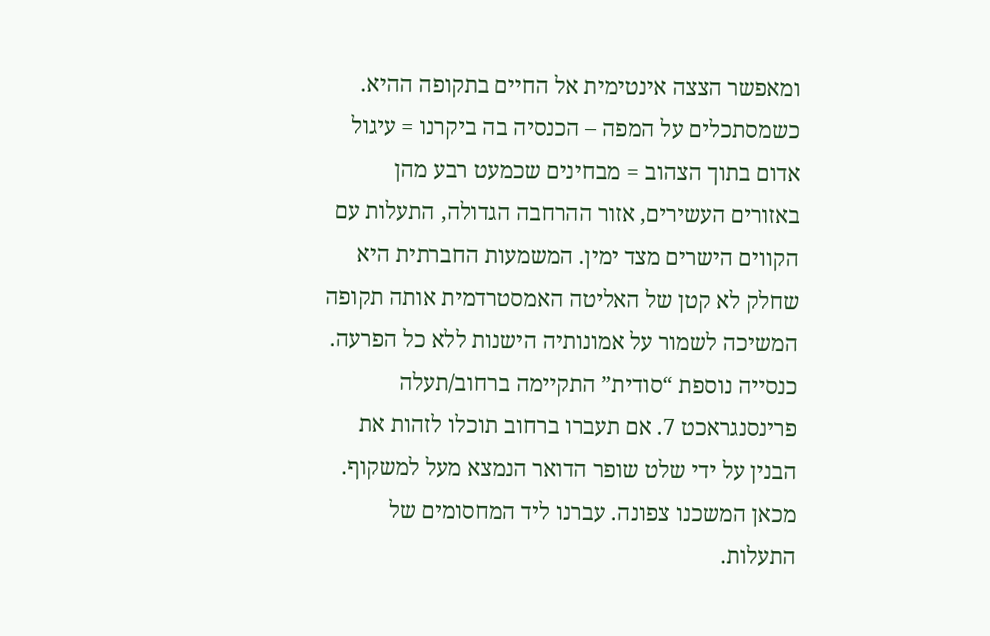ומאפשר הצצה אינטימית אל החיים בתקופה ההיא.
כשמסתכלים על המפה – הכנסיה בה ביקרנו = עיגול אדום בתוך הצהוב = מבחינים שכמעט רבע מהן באזורים העשירים, אזור ההרחבה הגדולה, התעלות עם הקווים הישרים מצד ימין. המשמעות החברתית היא שחלק לא קטן של האליטה האמסטרדמית אותה תקופה המשיכה לשמור על אמונותיה הישנות ללא כל הפרעה.
כנסייה נוספת “סודית” התקיימה ברחוב/תעלה פרינסנגראכט 7. אם תעברו ברחוב תוכלו לזהות את הבנין על ידי שלט שופר הדואר הנמצא מעל למשקוף.
מכאן המשכנו צפונה. עברנו ליד המחסומים של התעלות.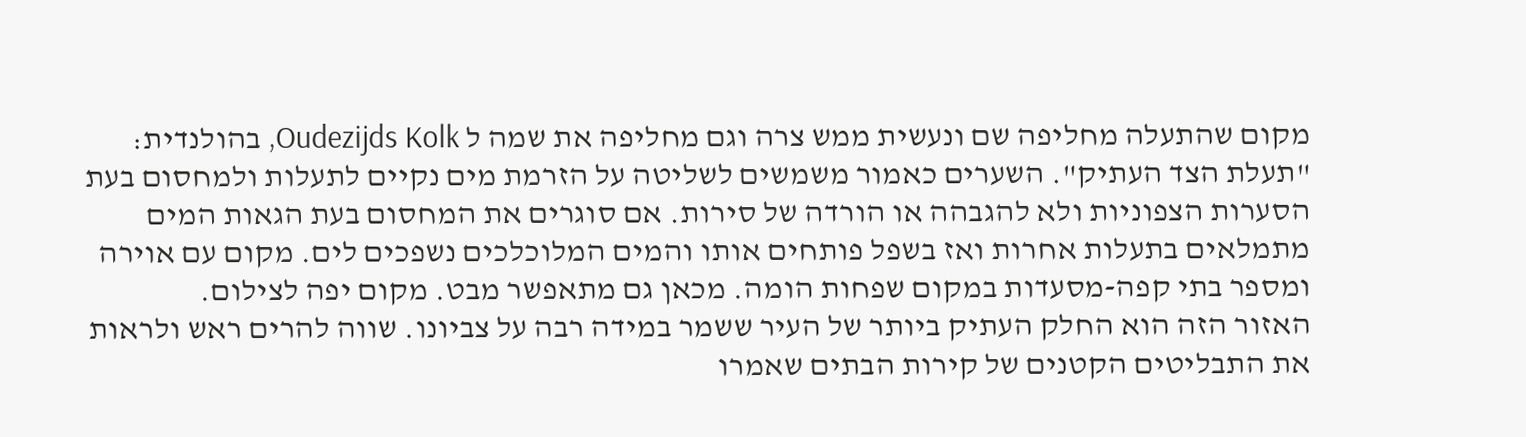מקום שהתעלה מחליפה שם ונעשית ממש צרה וגם מחליפה את שמה ל Oudezijds Kolk, בהולנדית: "תעלת הצד העתיק". השערים כאמור משמשים לשליטה על הזרמת מים נקיים לתעלות ולמחסום בעת הסערות הצפוניות ולא להגבהה או הורדה של סירות. אם סוגרים את המחסום בעת הגאות המים מתמלאים בתעלות אחרות ואז בשפל פותחים אותו והמים המלוכלכים נשפכים לים. מקום עם אוירה ומספר בתי קפה-מסעדות במקום שפחות הומה. מכאן גם מתאפשר מבט. מקום יפה לצילום.
האזור הזה הוא החלק העתיק ביותר של העיר ששמר במידה רבה על צביונו. שווה להרים ראש ולראות את התבליטים הקטנים של קירות הבתים שאמרו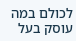לכולם במה עוסק בעל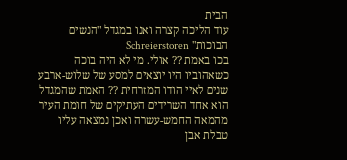הבית
עוד הליכה קצרה ואנו במגדל "הנשים הבוכות" Schreierstoren
בכו באמת ?? אולי. מי לא היה בוכה כשאהוביו היו יוצאים למסע של שלוש-ארבע שנים לאיי הודו המזרחית ?? האמת שהמגדל הוא אחד השרידים העתיקים של חומת העיר מהמאה החמש-עשרה ואכן נמצאה עליו טבלת אבן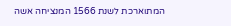המתוארכת לשנת 1566 המנציחה אשה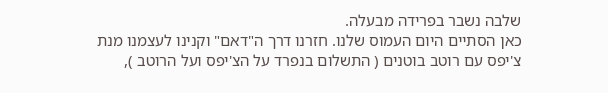שלבה נשבר בפרידה מבעלה.
כאן הסתיים היום העמוס שלנו. חזרנו דרך ה"דאם" וקנינו לעצמנו מנת צ'יפס עם רוטב בוטנים ( התשלום בנפרד על הצ'יפס ועל הרוטב ),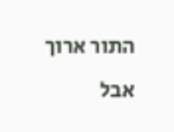התור ארוך אבל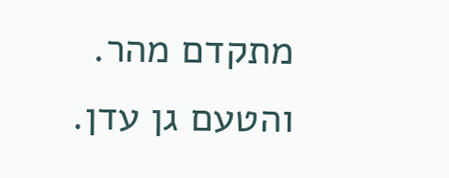מתקדם מהר. והטעם גן עדן.